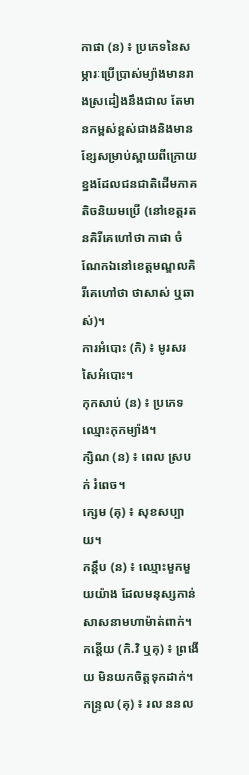កាផា (ន) ៖ ប្រភេទនៃសម្ភារៈប្រើប្រាស់ម្យ៉ាងមានរាងស្រដៀងនឹងជាល តែមានកម្ពស់ខ្ពស់ជាងនិងមានខ្សែសម្រាប់ស្ពាយពីក្រោយខ្នងដែលជនជាតិដើមភាគតិចនិយមប្រើ (នៅខេត្តរតនគិរីគេហៅថា កាផា ចំណែកឯនៅខេត្តមណ្ឌលគិរីគេហៅថា ថាសាស់ ឬឆាស់)។
ការអំបោះ (កិ) ៖ មូរសរសៃអំបោះ។
កុកសាប់ (ន) ៖ ប្រភេទ ឈ្មោះកុកម្យ៉ាង។
ក្សិណ (ន) ៖ ពេល ស្របក់ រំពេច។
ក្សេម (គុ) ៖ សុខសប្បាយ។
កន្តឹប (ន) ៖ ឈ្មោះមួកមួយយ៉ាង ដែលមនុស្សកាន់សាសនាមហាម៉ាត់ពាក់។
កន្តើយ (កិ.វិ ឬគុ) ៖ ព្រងើយ មិនយកចិត្តទុកដាក់។
កន្ទ្រល (គុ) ៖ រល ននល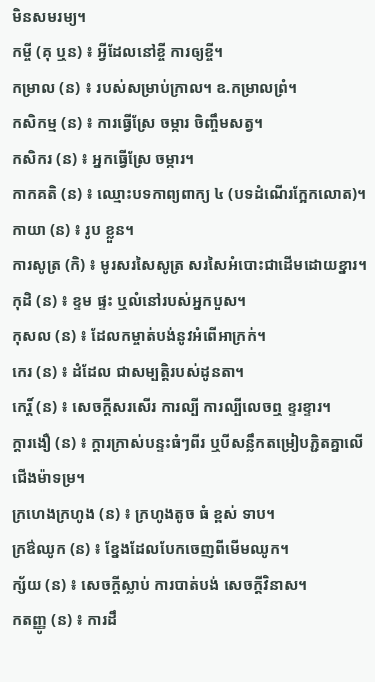មិនសមរម្យ។
កម្ចី (គុ ឬន) ៖ អ្វីដែលនៅខ្ចី ការឲ្យខ្ចី។
កម្រាល (ន) ៖ របស់សម្រាប់ក្រាល។ ឧ.កម្រាលព្រំ។
កសិកម្ម (ន) ៖ ការធ្វើស្រែ ចម្ការ ចិញ្ចឹមសត្វ។
កសិករ (ន) ៖ អ្នកធ្វើស្រែ ចម្ការ។
កាកគតិ (ន) ៖ ឈ្មោះបទកាព្យពាក្យ ៤ (បទដំណើរក្អែកលោត)។
កាយា (ន) ៖ រូប ខ្លួន។
ការសូត្រ (កិ) ៖ មូរសរសៃសូត្រ សរសៃអំបោះជាដើមដោយខ្នារ។
កុដិ (ន) ៖ ខ្ទម ផ្ទះ ឬលំនៅរបស់អ្នកបួស។
កុសល (ន) ៖ ដែលកម្ចាត់បង់នូវអំពើអាក្រក់។
កេរ (ន) ៖ ដំដែល ជាសម្បត្តិរបស់ដូនតា។
កេរិ៍្ត (ន) ៖ សេចក្ដីសរសើរ ការល្បី ការល្បីលេចឮ ខ្ទរខ្ទារ។
ក្តារងឿ (ន) ៖ ក្តារក្រាស់បន្ទះធំៗពីរ ឬបីសន្លឹកតម្រៀបភ្ជិតគ្នាលើជើងម៉ាទម្រ។
ក្រហេងក្រហូង (ន) ៖ ក្រហូងតូច ធំ ខ្ពស់ ទាប។
ក្រឳឈូក (ន) ៖ ខ្នែងដែលបែកចេញពីមើមឈូក។
ក្ស័យ (ន) ៖ សេចក្ដីស្លាប់ ការបាត់បង់ សេចក្ដីវិនាស។
កតញ្ញូ (ន) ៖ ការដឹ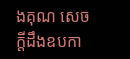ងគុណ សេចក្ដីដឹងឧបកា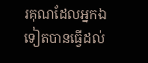រគុណដែលអ្នកឯទៀតបានធ្វើដល់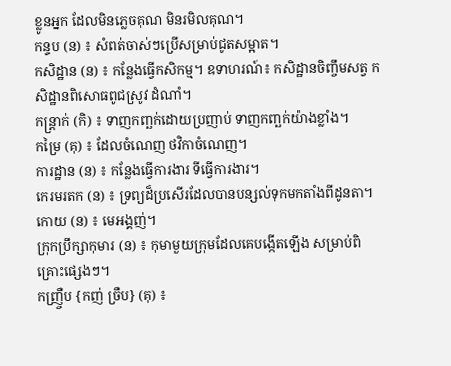ខ្លូនអ្នក ដែលមិនភ្លេចគុណ មិនរមិលគុណ។
កន្ទប (ន) ៖ សំពត់ចាស់ៗប្រើសម្រាប់ជូតសម្អាត។
កសិដ្ឋាន (ន) ៖ កន្លែងធ្វើកសិកម្ម។ ឧទាហរណ៍៖ កសិដ្ឋានចិញ្ចឹមសត្វ កសិដ្ឋានពិសោធពូជស្រូវ ដំណាំ។
កន្ត្រាក់ (កិ) ៖ ទាញកញ្ឆក់ដោយប្រញាប់ ទាញកញ្ឆក់យ៉ាងខ្លាំង។
កម្រៃ (គុ) ៖ ដែលចំណេញ ថវិកាចំណេញ។
ការដ្ឋាន (ន) ៖ កន្លែងធ្វើការងារ ទីធ្វើការងារ។
កេរមរតក (ន) ៖ ទ្រព្យដ៏ប្រសើរដែលបានបន្សល់ទុកមកតាំងពីដូនតា។
កោយ (ន) ៖ មេអង្គញ់។
ក្រុកប្រឹក្សាកុមារ (ន) ៖ កុមាមួយក្រុមដែលគេបង្កើតឡើង សម្រាប់ពិគ្រោះផ្សេងៗ។
កញ្រឺ្ចប {កញ់ ច្រឺប} (គុ) ៖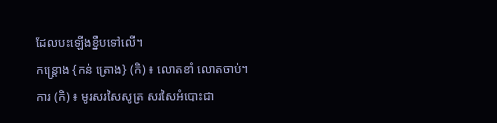ដែលបះឡើងខ្នឺបទៅលើ។
កន្ត្រោង {កន់ ត្រោង} (កិ) ៖ លោតខាំ លោតចាប់។
ការ (កិ) ៖ មូរសរសៃសូត្រ សរសៃអំបោះជា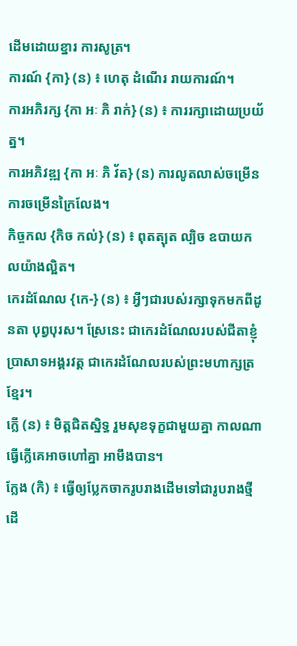ដើមដោយខ្នារ ការសូត្រ។
ការណ៍ {កា} (ន) ៖ ហេតុ ដំណើរ រាយការណ៍។
ការអភិរក្ស {កា អៈ ភិ រាក់} (ន) ៖ ការរក្សាដោយប្រយ័ត្ន។
ការអភិវឌ្ឍ {កា អៈ ភិ វ័ត} (ន) ការលូតលាស់ចម្រើន ការចម្រើនក្រៃលែង។
កិច្ចកល {កិច កល់} (ន) ៖ ពុតត្បុត ល្បិច ឧបាយកលយ៉ាងល្អិត។
កេរដំណែល {កេ-} (ន) ៖ អ្វីៗជារបស់រក្សាទុកមកពីដូនតា បុព្វបុរស។ ស្រែនេះ ជាកេរដំណែលរបស់ជីតាខ្ញុំ ប្រាសាទអង្គរវត្ត ជាកេរដំណែលរបស់ព្រះមហាក្សត្រខ្មែរ។
ក្លើ (ន) ៖ មិត្តជិតស្និទ្ធ រួមសុខទុក្ខជាមួយគ្នា កាលណាធ្វើក្លើគេអាចហៅគ្នា អាមឹងបាន។
ក្លែង (កិ) ៖ ធ្វើឲ្យប្លែកចាករូបរាងដើមទៅជារូបរាងថ្មី ដើ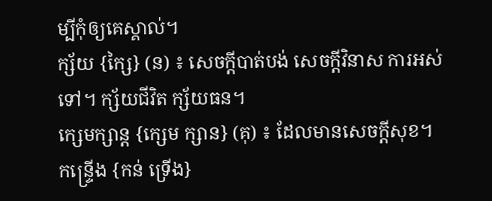ម្បីកុំឲ្យគេស្គាល់។
ក្ស័យ {ក្សៃ} (ន) ៖ សេចក្ដីបាត់បង់ សេចក្ដីវិនាស ការអស់ទៅ។ ក្ស័យជីវិត ក្ស័យធន។
ក្សេមក្សាន្ត {ក្សេម ក្សាន} (គុ) ៖ ដែលមានសេចក្ដីសុខ។
កន្ទ្រើង {កន់ ទ្រើង}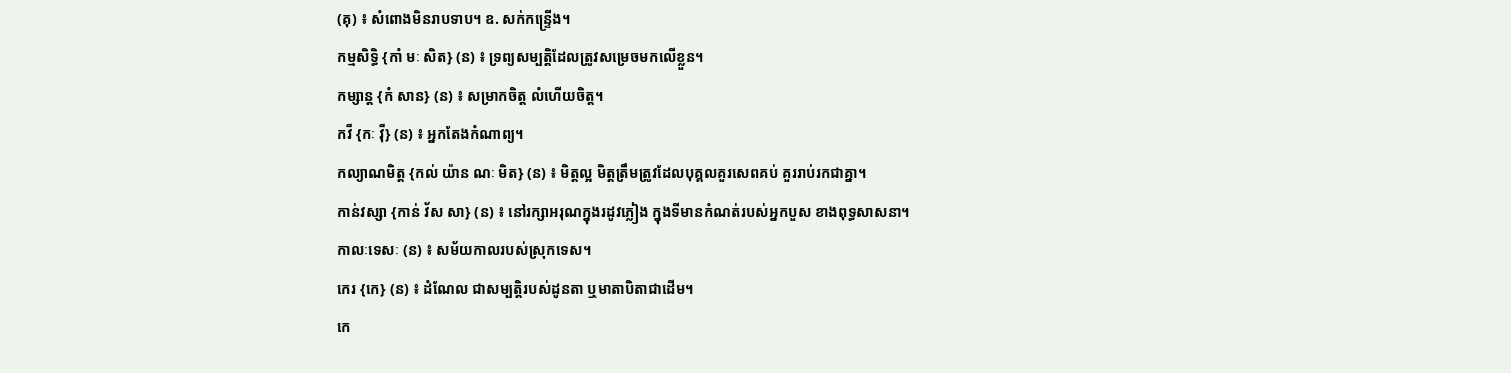(គុ) ៖ សំពោងមិនរាបទាប។ ឧ. សក់កន្រ្ទើង។
កម្មសិទ្ធិ {កាំ មៈ សិត} (ន) ៖ ទ្រព្យសម្បត្តិដែលត្រូវសម្រេចមកលើខ្លួន។
កម្សាន្ត {កំ សាន} (ន) ៖ សម្រាកចិត្ត លំហើយចិត្ត។
កវី {កៈ វ៉ី} (ន) ៖ អ្នកតែងកំណាព្យ។
កល្យាណមិត្ត {កល់ យ៉ាន ណៈ មិត} (ន) ៖ មិត្តល្អ មិត្តត្រឹមត្រូវដែលបុគ្គលគួរសេពគប់ គួររាប់រកជាគ្នា។
កាន់វស្សា {កាន់ វ័ស សា} (ន) ៖ នៅរក្សាអរុណក្នុងរដូវភ្លៀង ក្នុងទីមានកំណត់របស់អ្នកបួស ខាងពុទ្ធសាសនា។
កាលៈទេសៈ (ន) ៖ សម័យកាលរបស់ស្រុកទេស។
កេរ {កេ} (ន) ៖ ដំណែល ជាសម្បត្តិរបស់ដូនតា ឬមាតាបិតាជាដើម។
កេ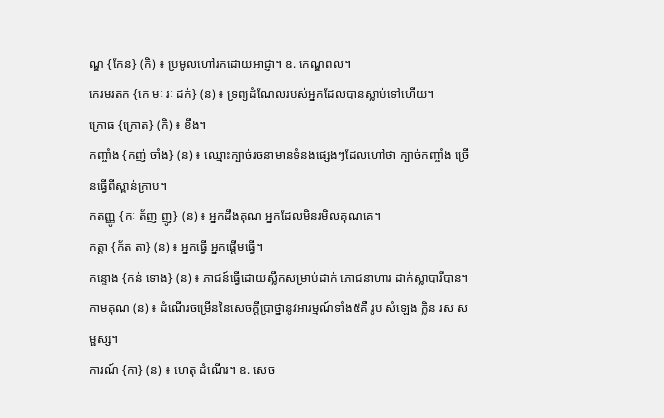ណ្ឌ {កែន} (កិ) ៖ ប្រមូលហៅរកដោយអាជ្ញា។ ឧ. កេណ្ឌពល។
កេរមរតក {កេ មៈ រៈ ដក់} (ន) ៖ ទ្រព្យដំណែលរបស់អ្នកដែលបានស្លាប់ទៅហើយ។
ក្រោធ {ក្រោត} (កិ) ៖ ខឹង។
កញ្ចាំង {កញ់ ចាំង} (ន) ៖ ឈ្មោះក្បាច់រចនាមានទំនងផ្សេងៗដែលហៅថា ក្បាច់កញ្ចាំង ច្រើនធ្វើពីស្ពាន់ក្រាប។
កតញ្ញូ {កៈ ត័ញ ញូ} (ន) ៖ អ្នកដឹងគុណ អ្នកដែលមិនរមិលគុណគេ។
កត្តា {ក័ត តា} (ន) ៖ អ្នកធ្វើ អ្នកផ្ដើមធ្វើ។
កន្ទោង {កន់ ទោង} (ន) ៖ ភាជន៍ធ្វើដោយស្លឹកសម្រាប់ដាក់ ភោជនាហារ ដាក់ស្លាបារីបាន។
កាមគុណ (ន) ៖ ដំណើរចម្រើននៃសេចក្ដីប្រាថ្នានូវអារម្មណ៍ទាំង៥គឺ រូប សំឡេង ក្លិន រស សម្ផស្ស។
ការណ៍ {កា} (ន) ៖ ហេតុ ដំណើរ។ ឧ. សេច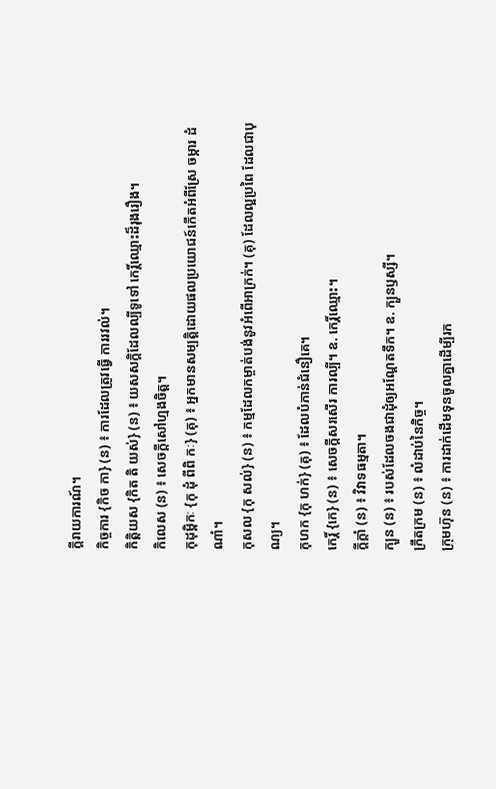ក្ដីរាយការណ៍។
កិច្ចការ {កិច កា} (ន) ៖ ការដែលត្រូវធ្វើ ការរវល់។
កិត្តិយស {កិត តិ យស់} (ន) ៖ យសសក្តិដែលល្បីទូទៅ កេរិ៍្តឈ្មោះដ៏រុងរឿង។
កិលេស (ន) ៖ សេចក្ដីសៅហ្មងចិត្ត។
កុដុម្ពិកៈ {កុ ដុំ ពីពិ កៈ} (គុ) ៖ អ្នកមានសម្បត្តិដោយផលប្រយោជន៍កើតអំពីស្រែ ចម្ការ ដំណាំ។
កុសល {កុ សល់} (ន) ៖ កម្មដែលកម្ចាត់បង់នូវអំពើអាក្រក់។ (គុ) ដែលល្អប្រពៃ ដែលជាបុណ្យ។
កុហក {កុ ហក់} (គុ) ៖ ដែលបំភាន់ជំនឿគេ។
កេរិ៍្ត {កេ} (ន) ៖ សេចក្ដីសរសើរ ការល្បី។ ឧ. កេរិ៍្តឈ្មោះ។
ក្ដីក្ដាំ (ន) ៖ វិវាទធម្មតា។
ក្បួន (ន) ៖ របស់ដែលចងជាដុំឲ្យអណ្ដែតទឹក។ ឧ. ក្បួនឫស្សី។
ក្រឹតក្រម (ន) ៖ លំដាប់នៃកិច្ច។
ក្រុមហ៊ុន (ន) ៖ ការដាក់ដើមទុនចូលគ្នាដើម្បីរក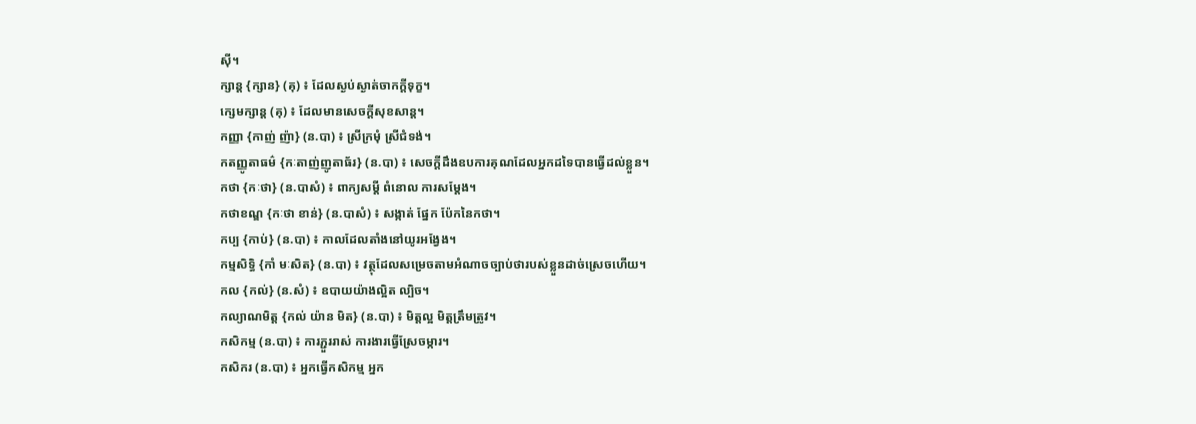ស៊ី។
ក្សាន្ត {ក្សាន} (គុ) ៖ ដែលស្ងប់ស្ងាត់ចាកក្ដីទុក្ខ។
ក្សេមក្សាន្ត (គុ) ៖ ដែលមានសេចក្ដីសុខសាន្ត។
កញ្ញា {កាញ់ ញ៉ា} (ន.បា) ៖ ស្រីក្រមុំ ស្រីជំទង់។
កតញ្ញូតាធម៌ {កៈតាញ់ញូតាធ័រ} (ន.បា) ៖ សេចក្ដីដឹងឧបការគុណដែលអ្នកដទៃបានធ្វើដល់ខ្លួន។
កថា {កៈថា} (ន.បាសំ) ៖ ពាក្យសម្ដី ពំនោល ការសម្ដែង។
កថាខណ្ឌ {កៈថា ខាន់} (ន.បាសំ) ៖ សង្កាត់ ផ្នែក ប៉ែកនៃកថា។
កប្ប {កាប់} (ន.បា) ៖ កាលដែលតាំងនៅយូរអង្វែង។
កម្មសិទ្ធិ {កាំ មៈសិត} (ន.បា) ៖ វត្ថុដែលសម្រេចតាមអំណាចច្បាប់ថារបស់ខ្លួនដាច់ស្រេចហើយ។
កល {កល់} (ន.សំ) ៖ ឧបាយយ៉ាងល្អិត ល្បិច។
កល្យាណមិត្ត {កល់ យ៉ាន មិត} (ន.បា) ៖ មិត្តល្អ មិត្តត្រឹមត្រូវ។
កសិកម្ម (ន.បា) ៖ ការភ្ជួររាស់ ការងារធ្វើស្រែចម្ការ។
កសិករ (ន.បា) ៖ អ្នកធ្វើកសិកម្ម អ្នក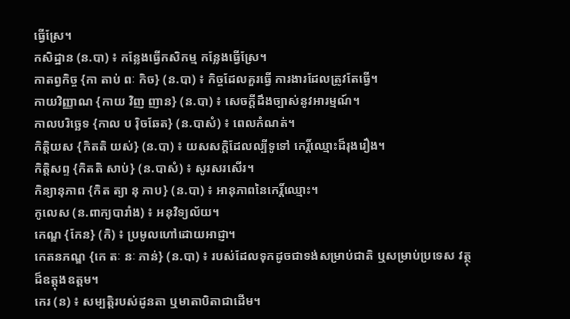ធ្វើស្រែ។
កសិដ្ឋាន (ន.បា) ៖ កន្លែងធ្វើកសិកម្ម កន្លែងធ្វើស្រែ។
កាតព្វកិច្ច {កា តាប់ ពៈ កិច} (ន.បា) ៖ កិច្ចដែលគួរធ្វើ ការងារដែលត្រូវតែធ្វើ។
កាយវិញ្ញាណ {កាយ វិញ ញាន} (ន.បា) ៖ សេចក្ដីដឹងច្បាស់នូវអារម្មណ៍។
កាលបរិច្ឆេទ {កាល ប រ៉ិចឆែត} (ន.បាសំ) ៖ ពេលកំណត់។
កិត្តិយស {កិតតិ យស់} (ន.បា) ៖ យសសក្តិដែលល្បីទូទៅ កេរិ៍្តឈ្មោះដ៏រុងរឿង។
កិត្តិសព្ទ {កិតតិ សាប់} (ន.បាសំ) ៖ សូរសរសើរ។
កិន្យានុភាព {កិត ត្យា នុ ភាប} (ន.បា) ៖ អានុភាពនៃកេរិ៍្តឈ្មោះ។
កូលេស (ន.ពាក្យបារាំង) ៖ អនុវិទ្យល័យ។
កេណ្ឌ {កែន} (កិ) ៖ ប្រមូលហៅដោយអាជ្ញា។
កេតនភណ្ឌ {កេ តៈ នៈ ភាន់} (ន.បា) ៖ របស់ដែលទុកដូចជាទង់សម្រាប់ជាតិ ឬសម្រាប់ប្រទេស វត្ថុដ៏ឧត្ដុងឧត្តម។
កេរ (ន) ៖ សម្បត្តិរបស់ដូនតា ឬមាតាបិតាជាដើម។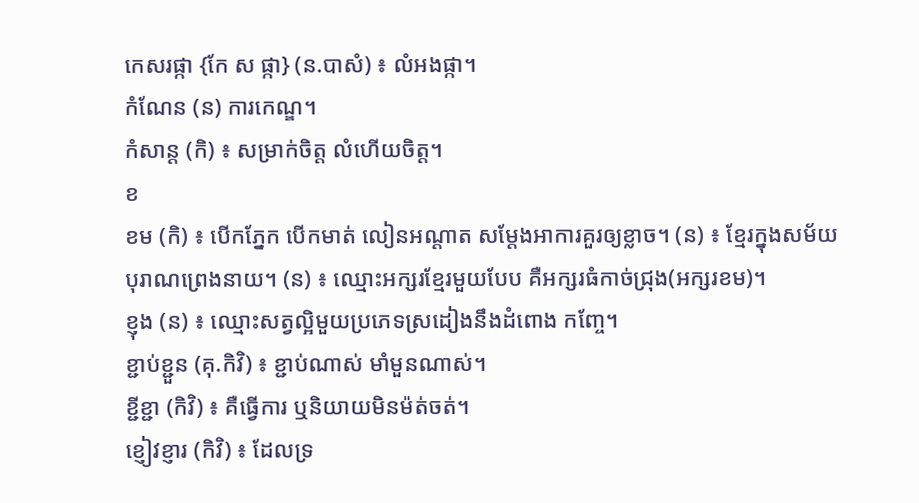កេសរផ្កា {កែ ស ផ្កា} (ន.បាសំ) ៖ លំអងផ្កា។
កំណែន (ន) ការកេណ្ឌ។
កំសាន្ត (កិ) ៖ សម្រាក់ចិត្ត លំហើយចិត្ត។
ខ
ខម (កិ) ៖ បើកភ្នែក បើកមាត់ លៀនអណ្ដាត សម្ដែងអាការគួរឲ្យខ្លាច។ (ន) ៖ ខ្មែរក្នុងសម័យបុរាណព្រេងនាយ។ (ន) ៖ ឈ្មោះអក្សរខ្មែរមួយបែប គឺអក្សរធំកាច់ជ្រុង(អក្សរខម)។
ខ្ញុង (ន) ៖ ឈ្មោះសត្វល្អិមួយប្រភេទស្រដៀងនឹងដំពោង កញ្ចែ។
ខ្ជាប់ខ្ជួន (គុ.កិវិ) ៖ ខ្ជាប់ណាស់ មាំមួនណាស់។
ខ្ជីខ្ជា (កិវិ) ៖ គឺធ្វើការ ឬនិយាយមិនម៉ត់ចត់។
ខ្ញៀវខ្ញារ (កិវិ) ៖ ដែលទ្រ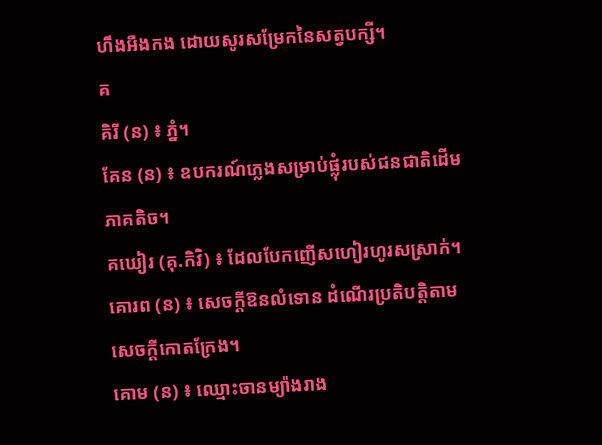ហឹងអឺងកង ដោយសូរសម្រែកនៃសត្វបក្សី។
គ
គិរី (ន) ៖ ភ្នំ។
គែន (ន) ៖ ឧបករណ៍ភ្លេងសម្រាប់ផ្លុំរបស់ជនជាតិដើមភាគតិច។
គឃៀរ (គុ.កិវិ) ៖ ដែលបែកញើសហៀរហូរសស្រាក់។
គោរព (ន) ៖ សេចក្ដីឱនលំទោន ដំណើរប្រតិបត្តិតាម សេចក្ដីកោតក្រែង។
គោម (ន) ៖ ឈ្មោះចានម្យ៉ាងរាង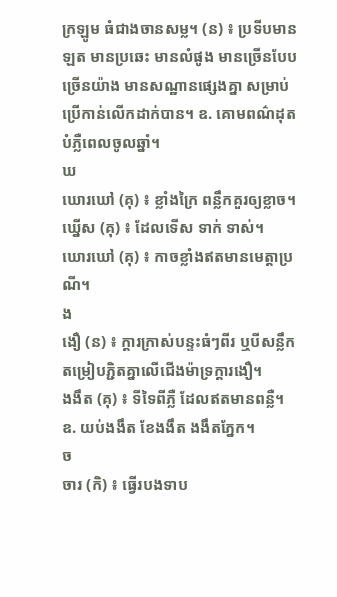ក្រឡូម ធំជាងចានសម្ល។ (ន) ៖ ប្រទីបមានឡត មានប្រឆេះ មានលំផូង មានច្រើនបែប ច្រើនយ៉ាង មានសណ្ឋានផ្សេងគ្នា សម្រាប់ប្រើកាន់លើកដាក់បាន។ ឧ. គោមពណ៌ដុតបំភ្លឺពេលចូលឆ្នាំ។
ឃ
ឃោរឃៅ (គុ) ៖ ខ្លាំងក្រៃ ពន្លឹកគួរឲ្យខ្លាច។
ឃ្នើស (គុ) ៖ ដែលទើស ទាក់ ទាស់។
ឃោរឃៅ (គុ) ៖ កាចខ្លាំងឥតមានមេត្តាប្រណី។
ង
ងឿ (ន) ៖ ក្ដារក្រាស់បន្ទះធំៗពីរ ឬបីសន្លឹកតម្រៀបភ្ជិតគ្នាលើជើងម៉ាទ្រក្តារងឿ។
ងងឹត (គុ) ៖ ទីទៃពីភ្លឺ ដែលឥតមានពន្លឺ។ ឧ. យប់ងងឹត ខែងងឹត ងងឹតភ្នែក។
ច
ចារ (កិ) ៖ ធ្វើរបងទាប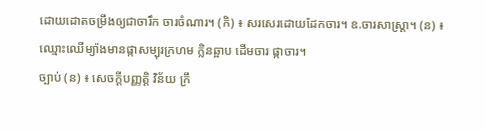ដោយដោតចម្រឹងឲ្យជាចារឹក ចារចំណារ។ (កិ) ៖ សរសេរដោយដែកចារ។ ឧ.ចារសាស្ត្រា។ (ន) ៖ ឈ្មោះឈើម្យ៉ាងមានផ្កាសម្បុរក្រហម ក្លិនឆ្អាប ដើមចារ ផ្កាចារ។
ច្បាប់ (ន) ៖ សេចក្ដីបញ្ញត្តិ វិន័យ ក្រឹ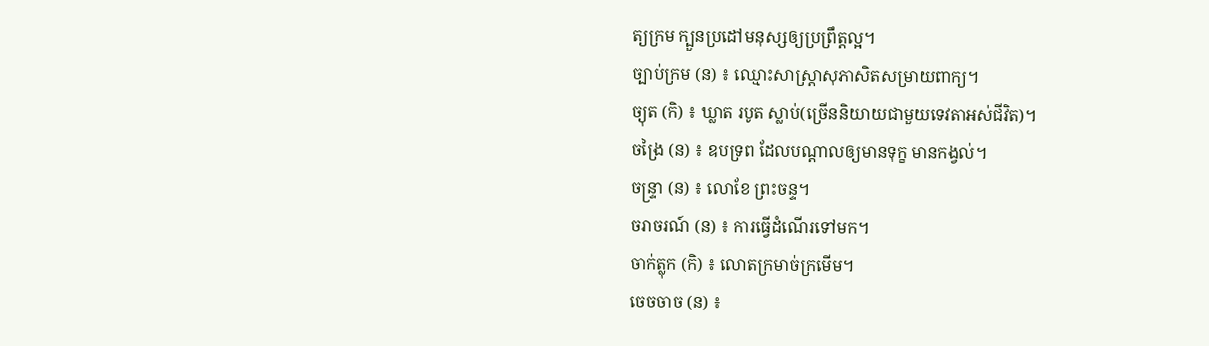ត្យក្រម ក្បួនប្រដៅមនុស្សឲ្យប្រព្រឹត្តល្អ។
ច្បាប់ក្រម (ន) ៖ ឈ្មោះសាស្ត្រាសុភាសិតសម្រាយពាក្យ។
ច្យុត (កិ) ៖ ឃ្លាត របូត ស្លាប់(ច្រើននិយាយជាមួយទេវតាអស់ជីវិត)។
ចង្រៃ (ន) ៖ ឧបទ្រព ដែលបណ្ដាលឲ្យមានទុក្ខ មានកង្វល់។
ចន្ទ្រា (ន) ៖ លោខែ ព្រះចន្ទ។
ចរាចរណ៍ (ន) ៖ ការធ្វើដំណើរទៅមក។
ចាក់ត្លុក (កិ) ៖ លោតក្រមាច់ក្រមើម។
ចេចចាច (ន) ៖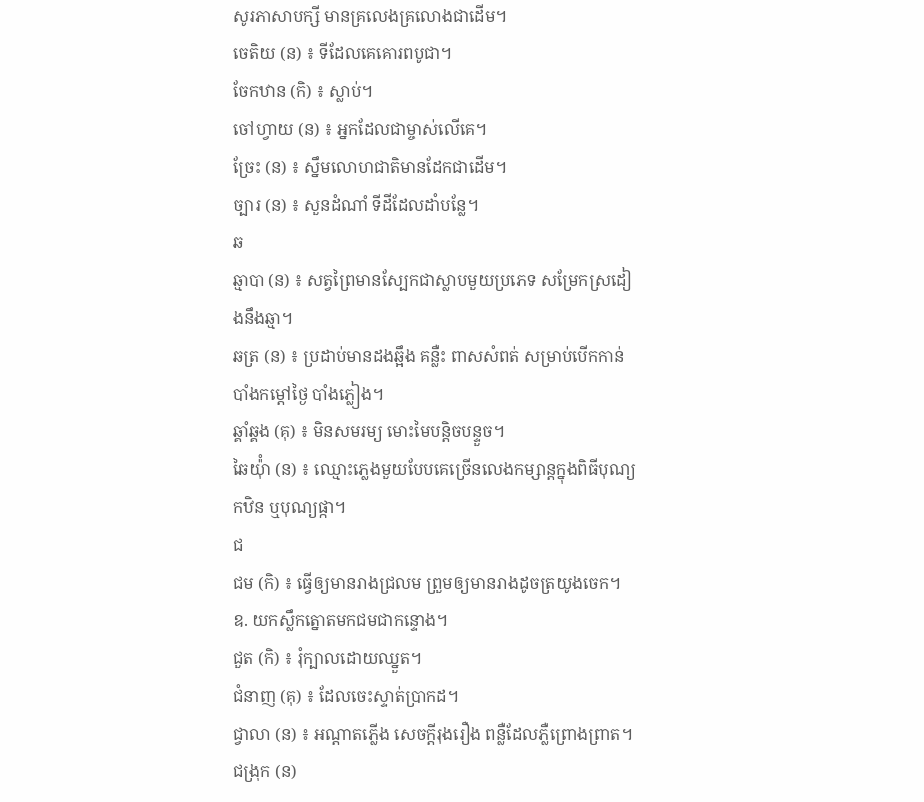សូរភាសាបក្សី មានគ្រលេងគ្រលោងជាដើម។
ចេតិយ (ន) ៖ ទីដែលគេគោរពបូជា។
ចែកឋាន (កិ) ៖ ស្លាប់។
ចៅហ្វាយ (ន) ៖ អ្នកដែលជាម្ចាស់លើគេ។
ច្រែះ (ន) ៖ ស្នឹមលោហជាតិមានដែកជាដើម។
ច្បារ (ន) ៖ សួនដំណាំ ទីដីដែលដាំបន្លែ។
ឆ
ឆ្មាបា (ន) ៖ សត្វព្រៃមានស្បែកជាស្លាបមួយប្រភេទ សម្រែកស្រដៀងនឹងឆ្មា។
ឆត្រ (ន) ៖ ប្រដាប់មានដងឆ្អឹង គន្លឺះ ពាសសំពត់ សម្រាប់បើកកាន់បាំងកម្ដៅថ្ងៃ បាំងភ្លៀង។
ឆ្គាំឆ្គង (គុ) ៖ មិនសមរម្យ មោះមៃបន្តិចបន្ទួច។
ឆៃយ៉ុំា (ន) ៖ ឈ្មោះភ្លេងមួយបែបគេច្រើនលេងកម្សាន្តក្នុងពិធីបុណ្យកឋិន ឬបុណ្យផ្កា។
ជ
ជម (កិ) ៖ ធ្វើឲ្យមានរាងជ្រលម ព្រួមឲ្យមានរាងដូចត្រយូងចេក។ ឧ. យកស្លឹកត្នោតមកជមជាកន្ទោង។
ជួត (កិ) ៖ រុំក្បាលដោយឈ្នួត។
ជំនាញ (គុ) ៖ ដែលចេះស្ទាត់ប្រាកដ។
ជ្វាលា (ន) ៖ អណ្ដាតភ្លើង សេចក្ដីរុងរឿង ពន្លឺដែលភ្លឺព្រោងព្រាត។
ជង្រុក (ន)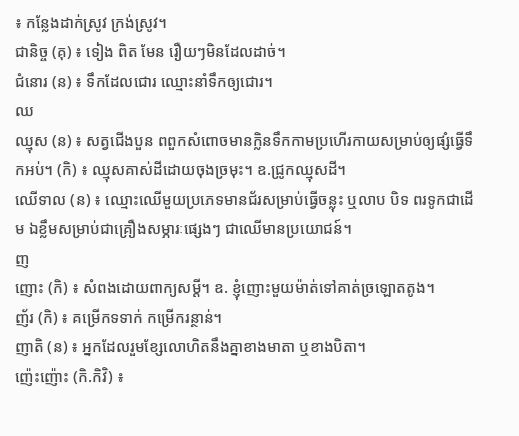៖ កន្លែងដាក់ស្រូវ ក្រង់ស្រូវ។
ជានិច្ច (គុ) ៖ ទៀង ពិត មែន រឿយៗមិនដែលដាច់។
ជំនោរ (ន) ៖ ទឹកដែលជោរ ឈ្មោះនាំទឹកឲ្យជោរ។
ឈ
ឈ្មុស (ន) ៖ សត្វជើងបួន ពពួកសំពោចមានក្លិនទឹកកាមប្រហើរកាយសម្រាប់ឲ្យផ្សំធ្វើទឹកអប់។ (កិ) ៖ ឈ្មុសគាស់ដីដោយចុងច្រមុះ។ ឧ.ជ្រូកឈ្មុសដី។
ឈើទាល (ន) ៖ ឈ្មោះឈើមួយប្រភេទមានជ័រសម្រាប់ធ្វើចន្លុះ ឬលាប បិទ ពរទូកជាដើម ឯខ្លឹមសម្រាប់ជាគ្រឿងសម្ភារៈផ្សេងៗ ជាឈើមានប្រយោជន៍។
ញ
ញោះ (កិ) ៖ សំពងដោយពាក្យសម្ដី។ ឧ. ខ្ញុំញោះមួយម៉ាត់ទៅគាត់ច្រឡោតតូង។
ញ័រ (កិ) ៖ គម្រើកទទាក់ កម្រើករន្ថាន់។
ញាតិ (ន) ៖ អ្នកដែលរួមខ្សែលោហិតនឹងគ្នាខាងមាតា ឬខាងបិតា។
ញ៉េះញ៉ោះ (កិ.កិវិ) ៖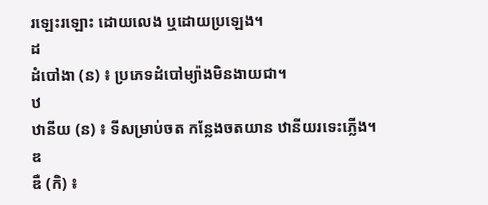រឡេះរឡោះ ដោយលេង ឬដោយប្រឡេង។
ដ
ដំបៅងា (ន) ៖ ប្រភេទដំបៅម្យ៉ាងមិនងាយជា។
ឋ
ឋានីយ (ន) ៖ ទីសម្រាប់ចត កន្លែងចតយាន ឋានីយរទេះភ្លើង។
ឌ
ឌឺ (កិ) ៖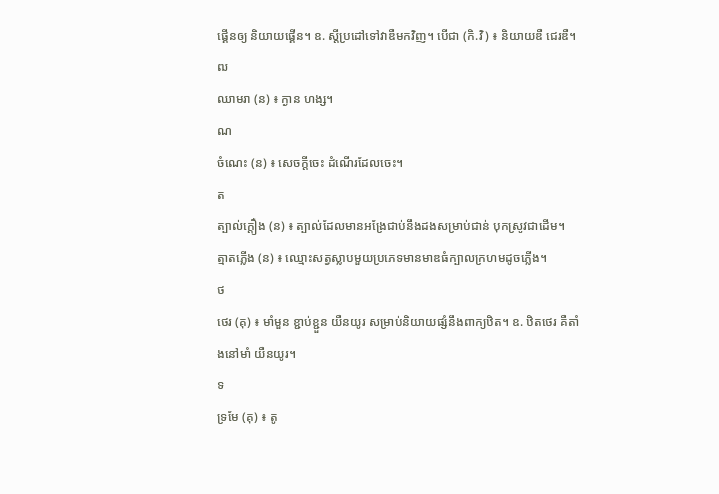ផ្គើនឲ្យ និយាយផ្គើន។ ឧ. ស្ដីប្រដៅទៅវាឌឺមកវិញ។ បើជា (កិ.វិ) ៖ និយាយឌឺ ជេរឌឺ។
ឍ
ឈាមរា (ន) ៖ ក្ងាន ហង្ស។
ណ
ចំណេះ (ន) ៖ សេចក្ដីចេះ ដំណើរដែលចេះ។
ត
ត្បាល់ក្ដឿង (ន) ៖ ត្បាល់ដែលមានអង្រែជាប់នឹងដងសម្រាប់ជាន់ បុកស្រូវជាដើម។
ត្មាតភ្លើង (ន) ៖ ឈ្មោះសត្វស្លាបមួយប្រភេទមានមាឌធំក្បាលក្រហមដូចភ្លើង។
ថ
ថេរ (គុ) ៖ មាំមួន ខ្ជាប់ខ្ជួន យឺនយូរ សម្រាប់និយាយផ្សំនឹងពាក្យឋិត។ ឧ. ឋិតថេរ គឺតាំងនៅមាំ យឺនយូរ។
ទ
ទ្រមែ (គុ) ៖ តូ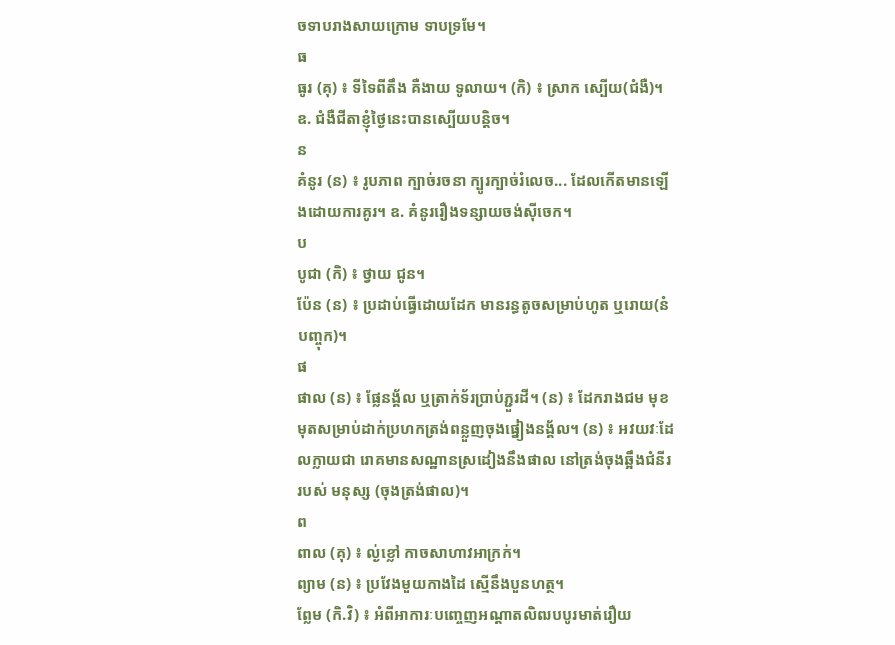ចទាបរាងសាយក្រោម ទាបទ្រមែ។
ធ
ធូរ (គុ) ៖ ទីទៃពីតឹង គឺងាយ ទូលាយ។ (កិ) ៖ ស្រាក ស្បើយ(ជំងឺ)។ ឧ. ជំងឺជីតាខ្ញុំថ្ងៃនេះបានស្បើយបន្តិច។
ន
គំនូរ (ន) ៖ រូបភាព ក្បាច់រចនា ក្បូរក្បាច់រំលេច... ដែលកើតមានឡើងដោយការគូរ។ ឧ. គំនូររឿងទន្សាយចង់ស៊ីចេក។
ប
បូជា (កិ) ៖ ថ្វាយ ជូន។
ប៉ែន (ន) ៖ ប្រដាប់ធ្វើដោយដែក មានរន្ធតូចសម្រាប់ហូត ឬរោយ(នំបញ្ចុក)។
ផ
ផាល (ន) ៖ ផ្លែនង្គ័ល ឬត្រាក់ទ័រប្រាប់ភ្ជួរដី។ (ន) ៖ ដែករាងជម មុខមុតសម្រាប់ដាក់ប្រហកត្រង់ពន្លួញចុងផ្នៀងនង្គ័ល។ (ន) ៖ អវយវៈដែលក្លាយជា រោគមានសណ្ឋានស្រដៀងនឹងផាល នៅត្រង់ចុងឆ្អឹងជំនីរ របស់ មនុស្ស (ចុងត្រង់ផាល)។
ព
ពាល (គុ) ៖ ល្ង់ខ្លៅ កាចសាហាវអាក្រក់។
ព្យាម (ន) ៖ ប្រវែងមួយកាងដៃ ស្មើនឹងបួនហត្ថ។
ព្លែម (កិ.វិ) ៖ អំពីអាការៈបញ្ចេញអណ្ដាតលិឍបបូរមាត់រឿយ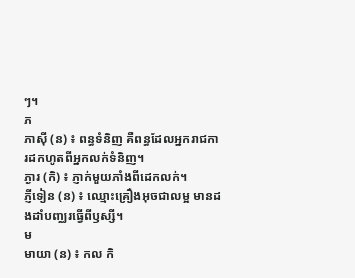ៗ។
ភ
ភាស៊ី (ន) ៖ ពន្ធទំនិញ គឺពន្ធដែលអ្នករាជការដកហូតពីអ្នកលក់ទំនិញ។
ភ្ងារ (កិ) ៖ ភ្ញាក់មួយភាំងពីដេកលក់។
ភ្ញីទៀន (ន) ៖ ឈ្មោះគ្រឿងអុចជាលម្អ មានដងដាំបញ្ឈរធ្វើពីឫស្សី។
ម
មាយា (ន) ៖ កល កិ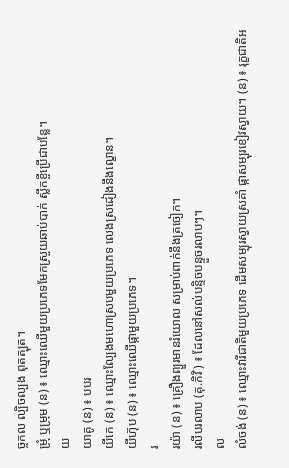ច្ចកល ល្បិចល្បង ពុតត្បុត។
ម្រុំ ឬម្រុម (ន) ៖ ឈ្មោះឈើមួយប្រភេទមែកស្រួយឆាប់បាក់ ស្លឹកខ្ចីប្រើជាបន្លែ។
យ
យាគូ (ន) ៖ បបរ
យីកេ (ន) ៖ ឈ្មោះល្បែងមហោស្របមួយប្រភេទ លេងស្រដៀងនឹងល្ខោន។
យីហ៊ុប (ន) ៖ ឈ្មោះឈើផ្កាមួយប្រភេទ។
រ
រយ៉ា (ន) ៖ គ្រឿងព្យួរមានរំយោល សម្រាប់ពាក់នឹងត្រចៀក។
រលីបរលាប (គុ.កិវិ) ៖ ដែលនៅសល់បន្ទិចបន្ទួចរលាបៗ។
ល
លំចង់ (ន) ៖ ឈ្មោះវារីជាតិមួយប្រភេទ ដើមសម្បុរស្វាយស្រគាំ ផ្កាសម្បុរខៀវស្វាយ។ (ន) ៖ រុក្ខជាតិអ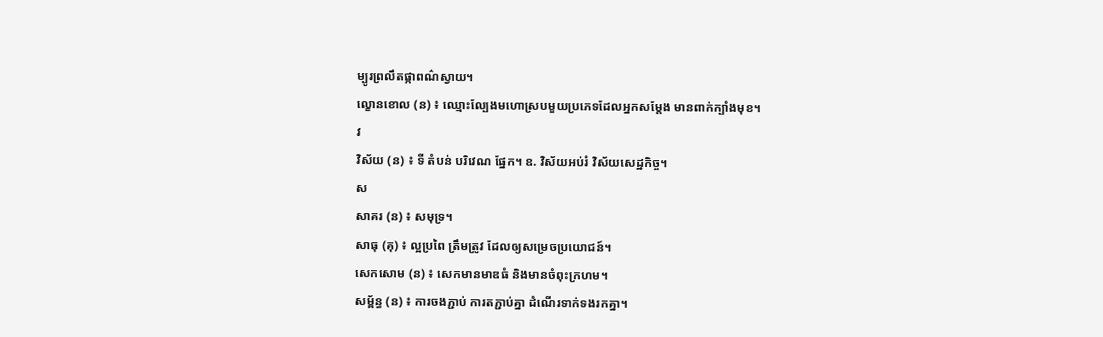ម្បូរព្រលឹតផ្កាពណ៌ស្វាយ។
ល្ខោនខោល (ន) ៖ ឈ្មោះល្បែងមហោស្របមួយប្រភេទដែលអ្នកសម្ដែង មានពាក់ក្បាំងមុខ។
វ
វិស័យ (ន) ៖ ទី តំបន់ បរិវេណ ផ្នែក។ ឧ. វិស័យអប់រំ វិស័យសេដ្ឋកិច្ច។
ស
សាគរ (ន) ៖ សមុទ្រ។
សាធុ (គុ) ៖ ល្អប្រពៃ ត្រឹមត្រូវ ដែលឲ្យសម្រេចប្រយោជន៍។
សេកសោម (ន) ៖ សេកមានមាឌធំ និងមានចំពុះក្រហម។
សម្ព័ន្ធ (ន) ៖ ការចងភ្ជាប់ ការតភ្ជាប់គ្នា ដំណើរទាក់ទងរកគ្នា។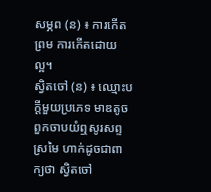សម្ភព (ន) ៖ ការកើតព្រម ការកើតដោយល្អ។
ស្វិតចៅ (ន) ៖ ឈ្មោះបក្ដីមួយប្រភេទ មាឌតូច ពួកចាបយំឮសូរសព្ទស្រមៃ ហាក់ដូចជាពាក្យថា ស្វិតចៅ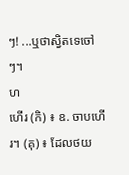ៗ! ...ឬថាស្វិតទេចៅៗ។
ហ
ហើរ (កិ) ៖ ឧ. ចាបហើរ។ (គុ) ៖ ដែលថយ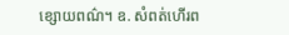ខ្សោយពណ៌។ ឧ. សំពត់ហើរព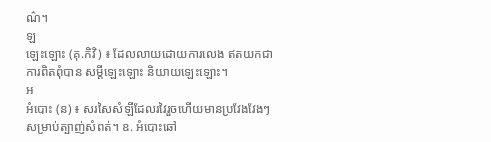ណ៌។
ឡ
ឡេះឡោះ (គុ.កិវិ) ៖ ដែលលាយដោយការលេង ឥតយកជាការពិតពុំបាន សម្ដីឡេះឡោះ និយាយឡេះឡោះ។
អ
អំបោះ (ន) ៖ សរសៃសំឡីដែលរវៃរួចហើយមានប្រវែងវែងៗ សម្រាប់ត្បាញ់សំពត់។ ឧ. អំបោះឆៅ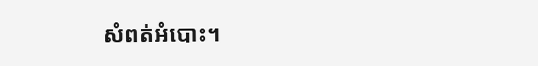សំពត់អំបោះ។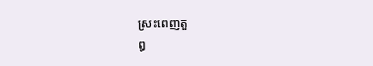ស្រះពេញតួ
ឰ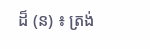ដ៏ (ន) ៖ ត្រង់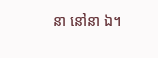នា នៅនា ឯ។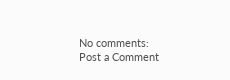No comments:
Post a Comment